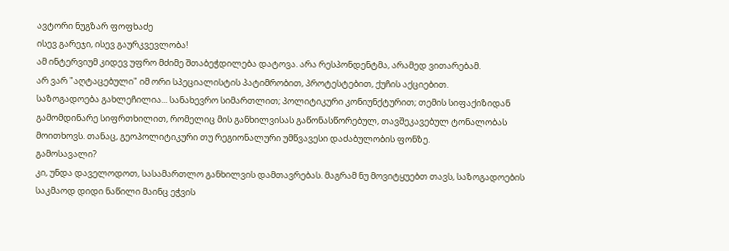ავტორი ნუგზარ ფოფხაძე
ისევ გარეჯი, ისევ გაურკვევლობა!
ამ ინტერვიუმ კიდევ უფრო მძიმე შთაბეჭდილება დატოვა. არა რესპონდენტმა, არამედ ვითარებამ.
არ ვარ "აღტაცებული" იმ ორი სპეციალისტის პატიმრობით, პროტესტებით, ქუჩის აქციებით.
საზოგადოება გახლეჩილია... სანახევრო სიმართლით; პოლიტიკური კონიუნქტურით; თემის სიფაქიზიდან გამომდინარე სიფრთხილით, რომელიც მის განხილვისას გაწონასწორებულ, თავშეკავებულ ტონალობას მოითხოვს. თანაც, გეოპოლიტიკური თუ რეგიონალური უმწვავესი დაძაბულობის ფონზე.
გამოსავალი?
კი, უნდა დაველოდოთ, სასამართლო განხილვის დამთავრებას. მაგრამ ნუ მოვიტყუებთ თავს, საზოგადოების საკმაოდ დიდი ნაწილი მაინც ეჭვის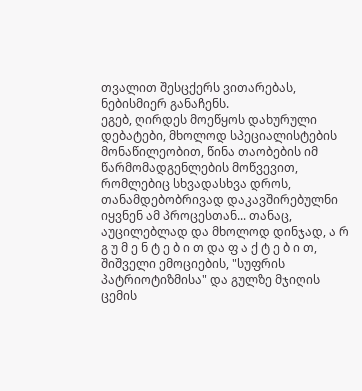თვალით შესცქერს ვითარებას, ნებისმიერ განაჩენს.
ეგებ, ღირდეს მოეწყოს დახურული დებატები, მხოლოდ სპეციალისტების მონაწილეობით, წინა თაობების იმ წარმომადგენლების მოწვევით, რომლებიც სხვადასხვა დროს, თანამდებობრივად დაკავშირებულნი იყვნენ ამ პროცესთან... თანაც, აუცილებლად და მხოლოდ დინჯად, ა რ გ უ მ ე ნ ტ ე ბ ი თ და ფ ა ქ ტ ე ბ ი თ, შიშველი ემოციების, "სუფრის პატრიოტიზმისა" და გულზე მჯიღის ცემის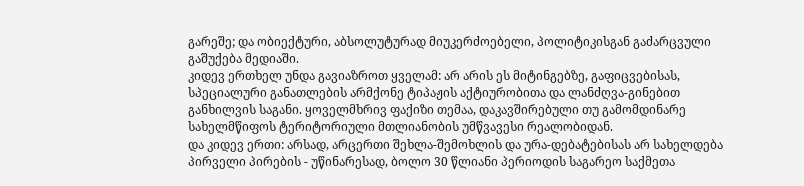გარეშე; და ობიექტური, აბსოლუტურად მიუკერძოებელი, პოლიტიკისგან გაძარცვული გაშუქება მედიაში.
კიდევ ერთხელ უნდა გავიაზროთ ყველამ: არ არის ეს მიტინგებზე, გაფიცვებისას, სპეციალური განათლების არმქონე ტიპაჟის აქტიურობითა და ლანძღვა-გინებით განხილვის საგანი. ყოველმხრივ ფაქიზი თემაა, დაკავშირებული თუ გამომდინარე სახელმწიფოს ტერიტორიული მთლიანობის უმწვავესი რეალობიდან.
და კიდევ ერთი: არსად, არცერთი შეხლა-შემოხლის და ურა-დებატებისას არ სახელდება პირველი პირების - უწინარესად, ბოლო 30 წლიანი პერიოდის საგარეო საქმეთა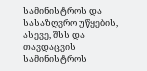სამინისტროს და სასაზღვრო უწყების, ასევე, შსს და თავდაცვის სამინისტროს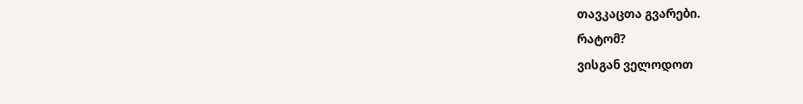თავკაცთა გვარები.
რატომ?
ვისგან ველოდოთ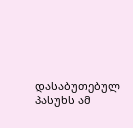დასაბუთებულ პასუხს ამ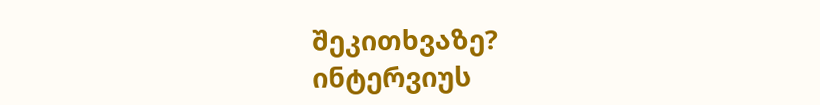შეკითხვაზე?
ინტერვიუს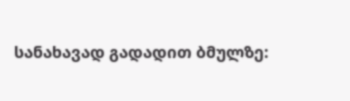სანახავად გადადით ბმულზე: